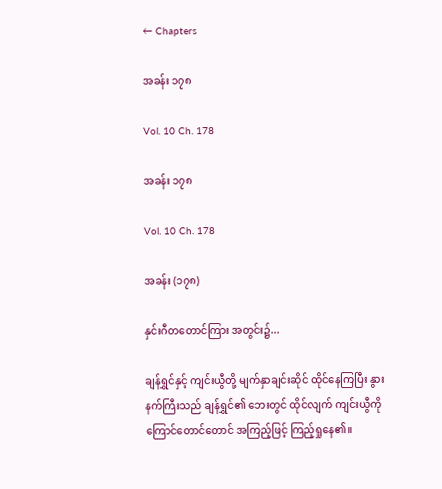← Chapters

အခန်း ၁၇၈

Vol. 10 Ch. 178

အခန်း ၁၇၈

Vol. 10 Ch. 178

အခန်း (၁၇၈)

နှင်းဂီတတောင်ကြား အတွင်း၌...

ချန်ရွှင်နှင့် ကျင်းယွီတို့ မျက်နှာချင်းဆိုင် ထိုင်နေကြပြီး နွားနက်ကြီးသည် ချန်ရွှင်၏ ဘေးတွင် ထိုင်လျက် ကျင်းယွီကို ကြောင်တောင်တောင် အကြည့်ဖြင့် ကြည့်ရှုနေ၏။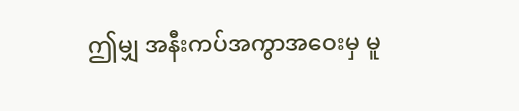ဤမျှ အနီးကပ်အကွာအဝေးမှ မူ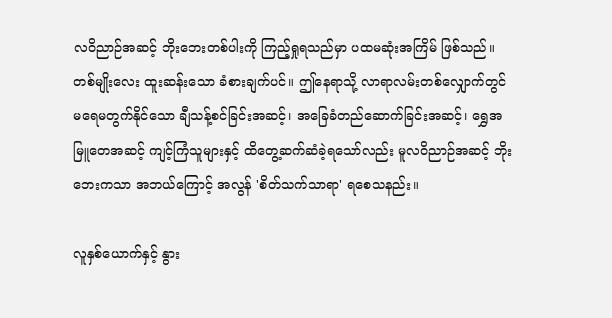လဝိညာဉ်အဆင့် ဘိုးဘေးတစ်ပါးကို ကြည့်ရှုရသည်မှာ ပထမဆုံးအကြိမ် ဖြစ်သည်။ တစ်မျိုးလေး ထူးဆန်းသော ခံစားချက်ပင်။ ဤနေရာသို့ လာရာလမ်းတစ်လျှောက်တွင် မရေမတွက်နိုင်သော ချီသန့်စင်ခြင်းအဆင့်၊ အခြေခံတည်ဆောက်ခြင်းအဆင့်၊ ရွှေအမြူတေအဆင့် ကျင့်ကြံသူများနှင့် ထိတွေ့ဆက်ဆံခဲ့ရသော်လည်း မူလဝိညာဉ်အဆင့် ဘိုးဘေးကသာ အဘယ်ကြောင့် အလွန် 'စိတ်သက်သာရာ' ရစေသနည်း။

လူနှစ်ယောက်နှင့် နွား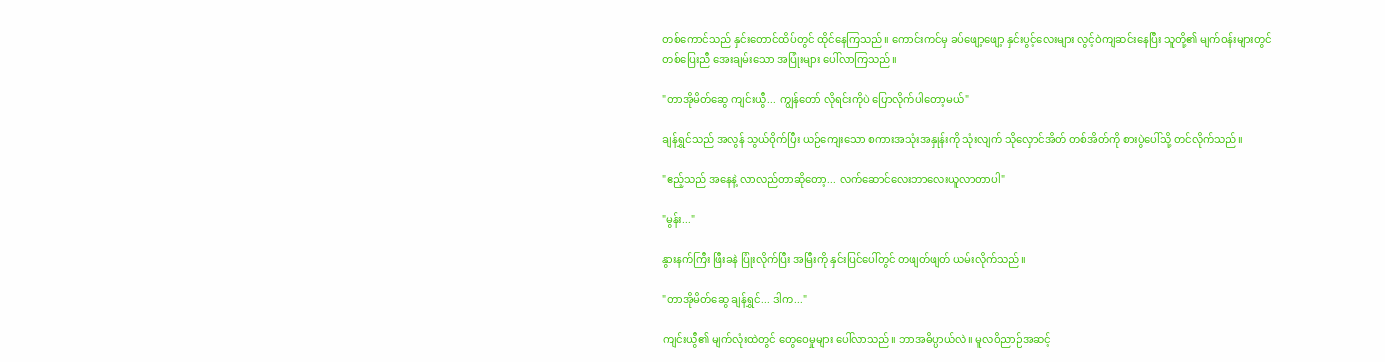တစ်ကောင်သည် နှင်းတောင်ထိပ်တွင် ထိုင်နေကြသည်။ ကောင်းကင်မှ ခပ်ဖျော့ဖျော့ နှင်းပွင့်လေးများ လွင့်ဝဲကျဆင်းနေပြီး သူတို့၏ မျက်ဝန်းများတွင် တစ်ပြေးညီ အေးချမ်းသော အပြုံးများ ပေါ်လာကြသည်။

"တာအိုမိတ်ဆွေ ကျင်းယွီ... ကျွန်တော် လိုရင်းကိုပဲ ပြောလိုက်ပါတော့မယ်"

ချန်ရွှင်သည် အလွန် သွယ်ဝိုက်ပြီး ယဉ်ကျေးသော စကားအသုံးအနှုန်းကို သုံးလျက် သိုလှောင်အိတ် တစ်အိတ်ကို စားပွဲပေါ်သို့ တင်လိုက်သည်။

"ဧည့်သည် အနေနဲ့ လာလည်တာဆိုတော့... လက်ဆောင်လေးဘာလေးယူလာတာပါ"

"မွန်း..."

နွားနက်ကြီး ဖြီးခနဲ ပြုံးလိုက်ပြီး အမြီးကို နှင်းပြင်ပေါ်တွင် တဖျတ်ဖျတ် ယမ်းလိုက်သည်။

"တာအိုမိတ်ဆွေ ချန်ရွှင်... ဒါက..."

ကျင်းယွီ၏ မျက်လုံးထဲတွင် တွေဝေမှုများ ပေါ်လာသည်။ ဘာအဓိပ္ပာယ်လဲ။ မူလဝိညာဉ်အဆင့်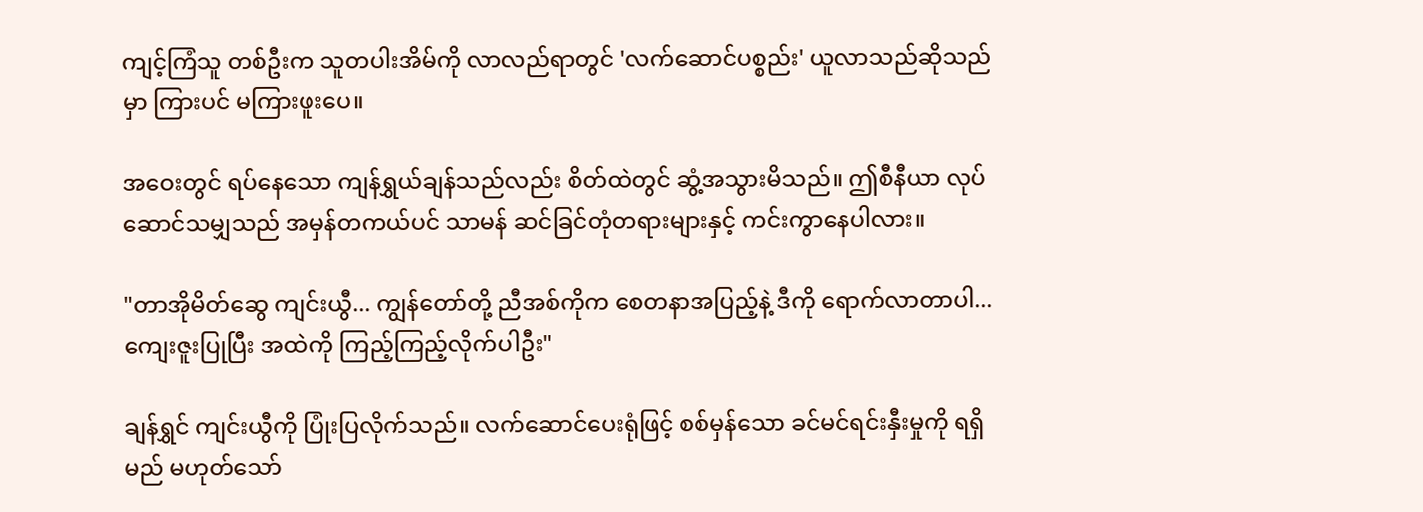ကျင့်ကြံသူ တစ်ဦးက သူတပါးအိမ်ကို လာလည်ရာတွင် 'လက်ဆောင်ပစ္စည်း' ယူလာသည်ဆိုသည်မှာ ကြားပင် မကြားဖူးပေ။

အဝေးတွင် ရပ်နေသော ကျန်ရွှယ်ချန်သည်လည်း စိတ်ထဲတွင် ဆွံ့အသွားမိသည်။ ဤစီနီယာ လုပ်ဆောင်သမျှသည် အမှန်တကယ်ပင် သာမန် ဆင်ခြင်တုံတရားများနှင့် ကင်းကွာနေပါလား။

"တာအိုမိတ်ဆွေ ကျင်းယွီ... ကျွန်တော်တို့ ညီအစ်ကိုက စေတနာအပြည့်နဲ့ ဒီကို ရောက်လာတာပါ... ကျေးဇူးပြုပြီး အထဲကို ကြည့်ကြည့်လိုက်ပါဦး"

ချန်ရွှင် ကျင်းယွီကို ပြုံးပြလိုက်သည်။ လက်ဆောင်ပေးရုံဖြင့် စစ်မှန်သော ခင်မင်ရင်းနှီးမှုကို ရရှိမည် မဟုတ်သော်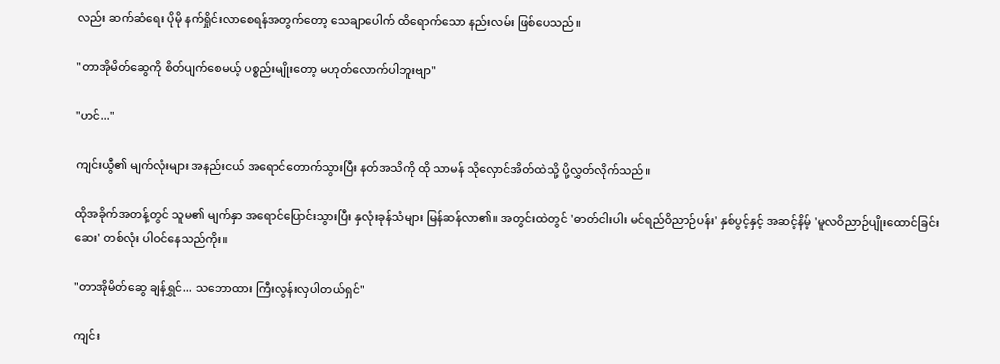လည်း ဆက်ဆံရေး ပိုမို နက်ရှိုင်းလာစေရန်အတွက်တော့ သေချာပေါက် ထိရောက်သော နည်းလမ်း ဖြစ်ပေသည်။

"တာအိုမိတ်ဆွေကို စိတ်ပျက်စေမယ့် ပစ္စည်းမျိုးတော့ မဟုတ်လောက်ပါဘူးဗျာ"

"ဟင်..."

ကျင်းယွီ၏ မျက်လုံးများ အနည်းငယ် အရောင်တောက်သွားပြီး နတ်အသိကို ထို သာမန် သိုလှောင်အိတ်ထဲသို့ ပို့လွှတ်လိုက်သည်။

ထိုအခိုက်အတန့်တွင် သူမ၏ မျက်နှာ အရောင်ပြောင်းသွားပြီး နှလုံးခုန်သံများ မြန်ဆန်လာ၏။ အတွင်းထဲတွင် 'ဓာတ်ငါးပါး မင်ရည်ဝိညာဉ်ပန်း' နှစ်ပွင့်နှင့် အဆင့်နိမ့် 'မူလဝိညာဉ်ပျိုးထောင်ခြင်းဆေး' တစ်လုံး ပါဝင်နေသည်ကိုး။

"တာအိုမိတ်ဆွေ ချန်ရွှင်... သဘောထား ကြီးလွန်းလှပါတယ်ရှင်"

ကျင်း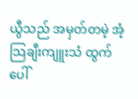ယွီသည် အမှတ်တမဲ့ အံ့သြချီးကျူးသံ ထွက်ပေါ်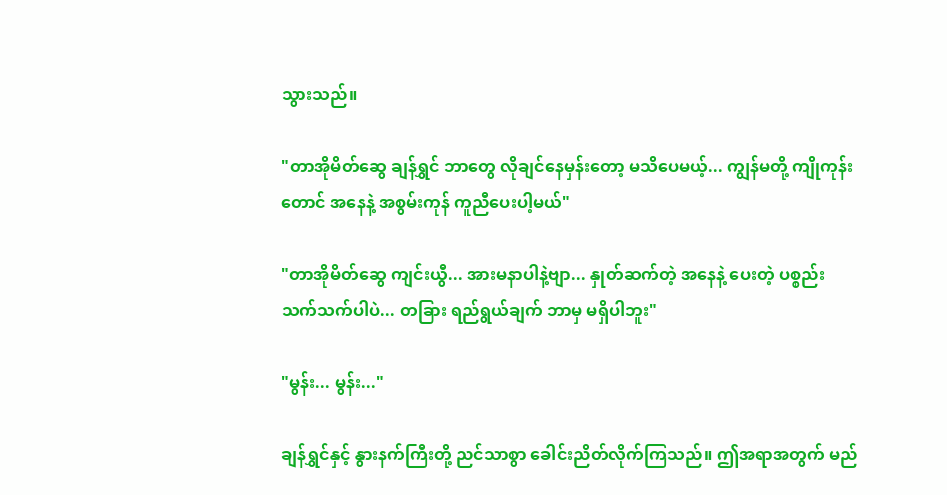သွားသည်။

"တာအိုမိတ်ဆွေ ချန်ရွှင် ဘာတွေ လိုချင်နေမှန်းတော့ မသိပေမယ့်... ကျွန်မတို့ ကျိုကုန်းတောင် အနေနဲ့ အစွမ်းကုန် ကူညီပေးပါ့မယ်"

"တာအိုမိတ်ဆွေ ကျင်းယွီ... အားမနာပါနဲ့ဗျာ... နှုတ်ဆက်တဲ့ အနေနဲ့ ပေးတဲ့ ပစ္စည်းသက်သက်ပါပဲ... တခြား ရည်ရွယ်ချက် ဘာမှ မရှိပါဘူး"

"မွန်း... မွန်း..."

ချန်ရွှင်နှင့် နွားနက်ကြီးတို့ ညင်သာစွာ ခေါင်းညိတ်လိုက်ကြသည်။ ဤအရာအတွက် မည်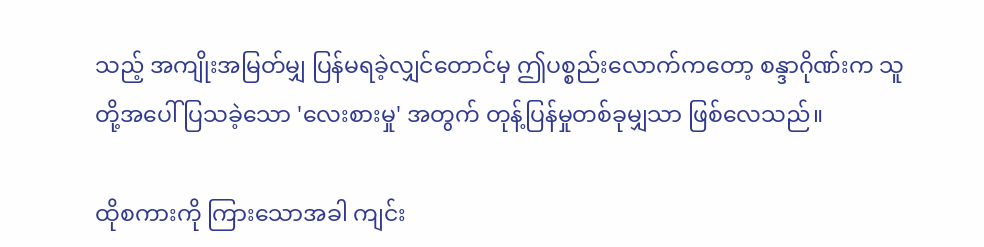သည့် အကျိုးအမြတ်မျှ ပြန်မရခဲ့လျှင်တောင်မှ ဤပစ္စည်းလောက်ကတော့ စန္ဒာဂိုဏ်းက သူတို့အပေါ် ပြသခဲ့သော 'လေးစားမှု' အတွက် တုန့်ပြန်မှုတစ်ခုမျှသာ ဖြစ်လေသည်။

ထိုစကားကို ကြားသောအခါ ကျင်း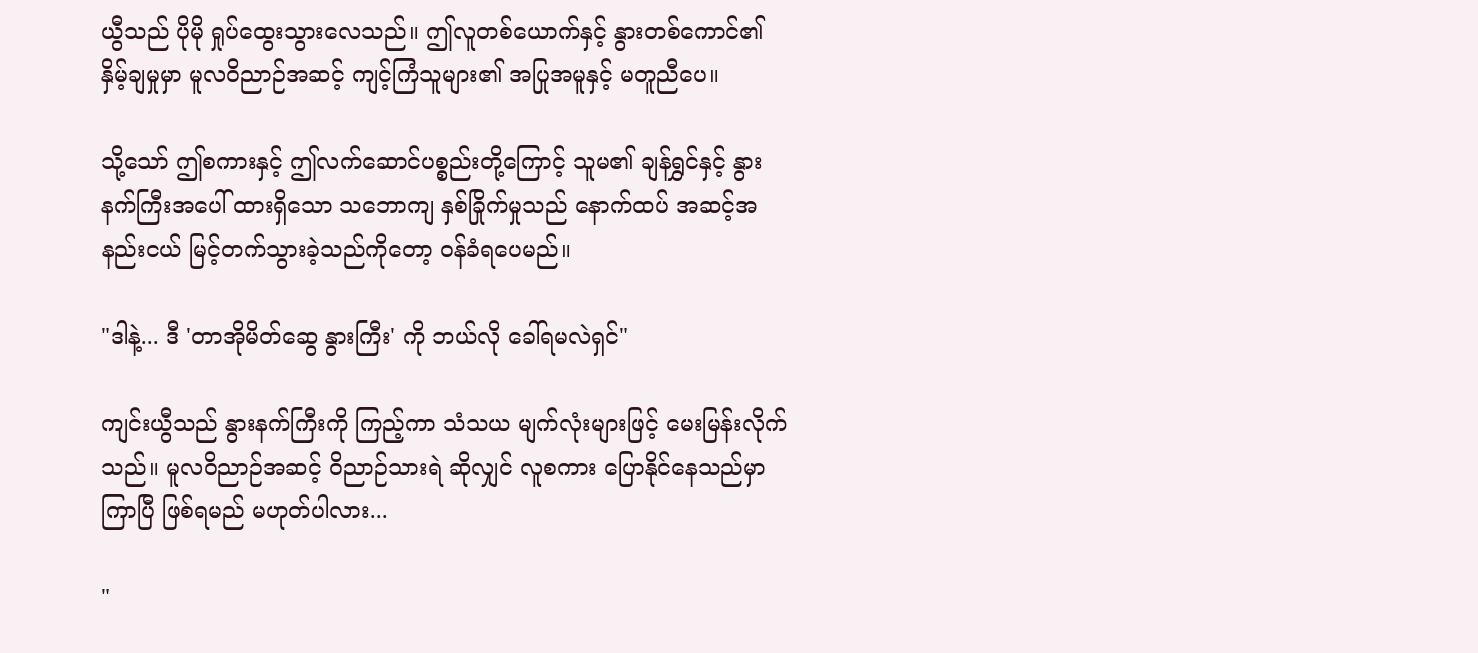ယွီသည် ပိုမို ရှုပ်ထွေးသွားလေသည်။ ဤလူတစ်ယောက်နှင့် နွားတစ်ကောင်၏ နှိမ့်ချမှုမှာ မူလဝိညာဉ်အဆင့် ကျင့်ကြံသူများ၏ အပြုအမူနှင့် မတူညီပေ။

သို့သော် ဤစကားနှင့် ဤလက်ဆောင်ပစ္စည်းတို့ကြောင့် သူမ၏ ချန်ရွှင်နှင့် နွားနက်ကြီးအပေါ် ထားရှိသော သဘောကျ နှစ်ခြိုက်မှုသည် နောက်ထပ် အဆင့်အနည်းငယ် မြင့်တက်သွားခဲ့သည်ကိုတော့ ဝန်ခံရပေမည်။

"ဒါနဲ့... ဒီ 'တာအိုမိတ်ဆွေ နွားကြီး' ကို ဘယ်လို ခေါ်ရမလဲရှင်"

ကျင်းယွီသည် နွားနက်ကြီးကို ကြည့်ကာ သံသယ မျက်လုံးများဖြင့် မေးမြန်းလိုက်သည်။ မူလဝိညာဉ်အဆင့် ဝိညာဉ်သားရဲ ဆိုလျှင် လူစကား ပြောနိုင်နေသည်မှာ ကြာပြီ ဖြစ်ရမည် မဟုတ်ပါလား...

"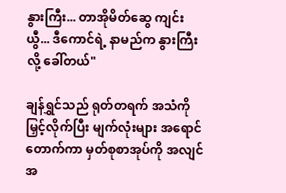နွားကြီး... တာအိုမိတ်ဆွေ ကျင်းယွီ... ဒီကောင်ရဲ့ နာမည်က နွားကြီး လို့ ခေါ်တယ်"

ချန်ရွှင်သည် ရုတ်တရက် အသံကို မြှင့်လိုက်ပြီး မျက်လုံးများ အရောင်တောက်ကာ မှတ်စုစာအုပ်ကို အလျင်အ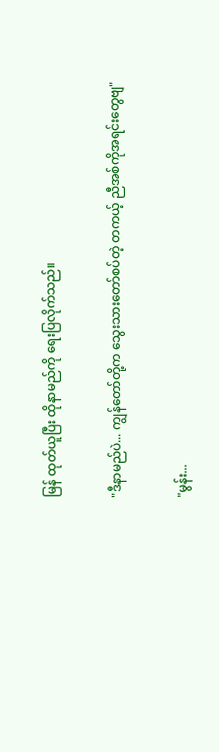မြန် ထုတ်ယူပြီး ထိုနာမည်ကို ရေးပြလိုက်သည်။

"ဒီနာမည်ပဲ... ကျွန်တော်တို့က သွေးသားတော်စပ်တဲ့ တကယ့် ညီအစ်ကိုအရင်းတွေဗျ"

"မွန်း...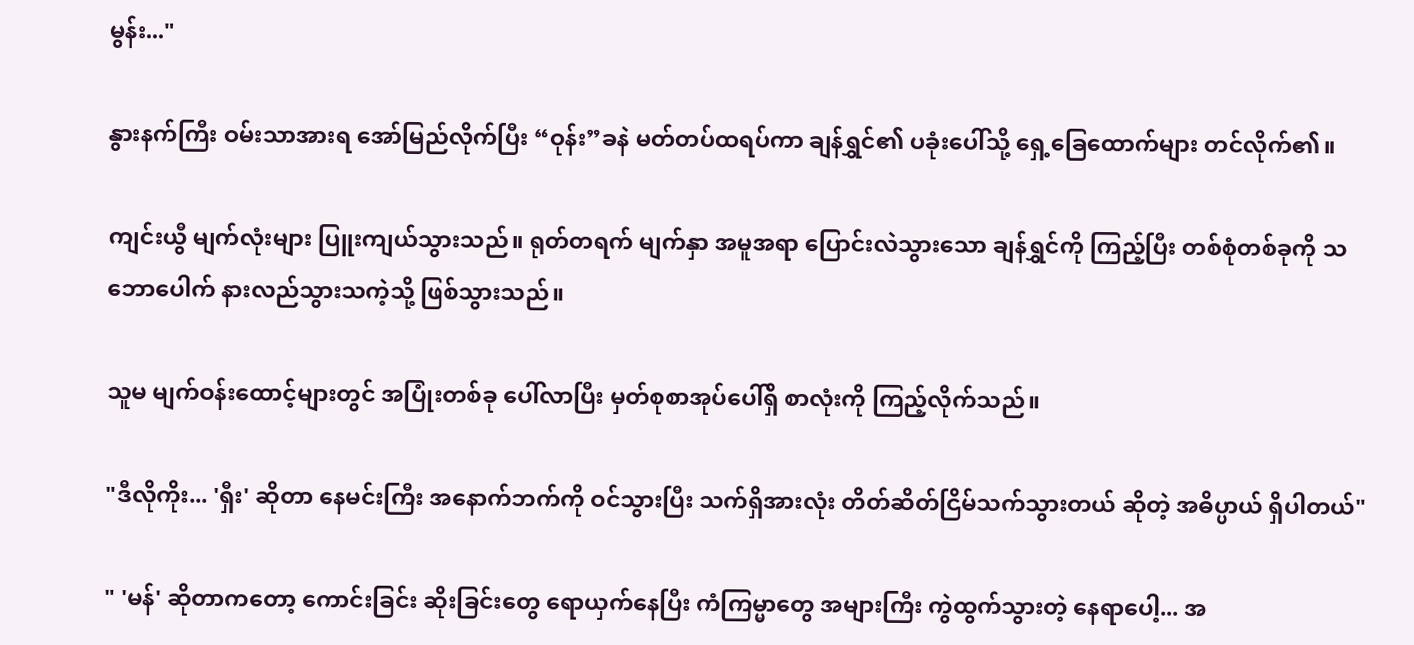မွန်း..."

နွားနက်ကြီး ဝမ်းသာအားရ အော်မြည်လိုက်ပြီး “ဝုန်း”ခနဲ မတ်တပ်ထရပ်ကာ ချန်ရွှင်၏ ပခုံးပေါ်သို့ ရှေ့ခြေထောက်များ တင်လိုက်၏။

ကျင်းယွီ မျက်လုံးများ ပြူးကျယ်သွားသည်။ ရုတ်တရက် မျက်နှာ အမူအရာ ပြောင်းလဲသွားသော ချန်ရွှင်ကို ကြည့်ပြီး တစ်စုံတစ်ခုကို သဘောပေါက် နားလည်သွားသကဲ့သို့ ဖြစ်သွားသည်။

သူမ မျက်ဝန်းထောင့်များတွင် အပြုံးတစ်ခု ပေါ်လာပြီး မှတ်စုစာအုပ်ပေါ်ရှိ စာလုံးကို ကြည့်လိုက်သည်။

"ဒီလိုကိုး... 'ရှီး' ဆိုတာ နေမင်းကြီး အနောက်ဘက်ကို ဝင်သွားပြီး သက်ရှိအားလုံး တိတ်ဆိတ်ငြိမ်သက်သွားတယ် ဆိုတဲ့ အဓိပ္ပာယ် ရှိပါတယ်"

" 'မန်' ဆိုတာကတော့ ကောင်းခြင်း ဆိုးခြင်းတွေ ရောယှက်နေပြီး ကံကြမ္မာတွေ အများကြီး ကွဲထွက်သွားတဲ့ နေရာပေါ့... အ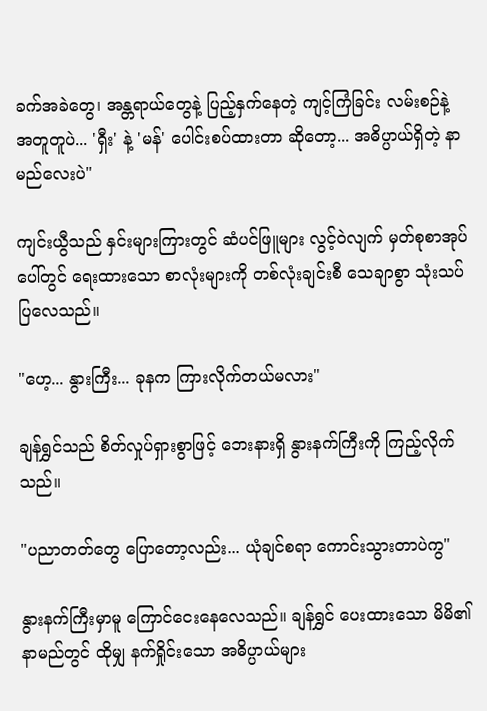ခက်အခဲတွေ၊ အန္တရာယ်တွေနဲ့ ပြည့်နှက်နေတဲ့ ကျင့်ကြံခြင်း လမ်းစဉ်နဲ့ အတူတူပဲ... 'ရှီး' နဲ့ 'မန်' ပေါင်းစပ်ထားတာ ဆိုတော့... အဓိပ္ပာယ်ရှိတဲ့ နာမည်လေးပဲ"

ကျင်းယွီသည် နှင်းများကြားတွင် ဆံပင်ဖြူများ လွင့်ဝဲလျက် မှတ်စုစာအုပ်ပေါ်တွင် ရေးထားသော စာလုံးများကို တစ်လုံးချင်းစီ သေချာစွာ သုံးသပ်ပြလေသည်။

"ဟေ့... နွားကြီး... ခုနက ကြားလိုက်တယ်မလား"

ချန်ရွှင်သည် စိတ်လှုပ်ရှားစွာဖြင့် ဘေးနားရှိ နွားနက်ကြီးကို ကြည့်လိုက်သည်။

"ပညာတတ်တွေ ပြောတော့လည်း... ယုံချင်စရာ ကောင်းသွားတာပဲကွ"

နွားနက်ကြီးမှာမူ ကြောင်ငေးနေလေသည်။ ချန်ရွှင် ပေးထားသော မိမိ၏ နာမည်တွင် ထိုမျှ နက်ရှိုင်းသော အဓိပ္ပာယ်များ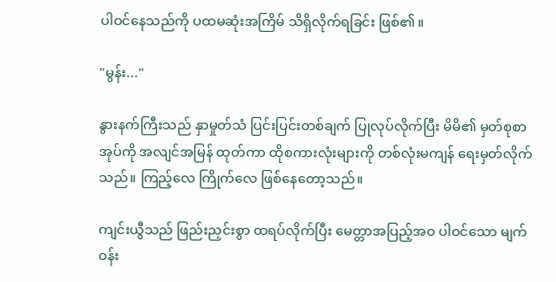ပါဝင်နေသည်ကို ပထမဆုံးအကြိမ် သိရှိလိုက်ရခြင်း ဖြစ်၏။

"မွန်း..."

နွားနက်ကြီးသည် နှာမှုတ်သံ ပြင်းပြင်းတစ်ချက် ပြုလုပ်လိုက်ပြီး မိမိ၏ မှတ်စုစာအုပ်ကို အလျင်အမြန် ထုတ်ကာ ထိုစကားလုံးများကို တစ်လုံးမကျန် ရေးမှတ်လိုက်သည်။ ကြည့်လေ ကြိုက်လေ ဖြစ်နေတော့သည်။

ကျင်းယွီသည် ဖြည်းညှင်းစွာ ထရပ်လိုက်ပြီး မေတ္တာအပြည့်အဝ ပါဝင်သော မျက်ဝန်း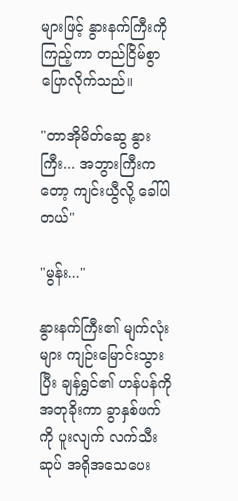များဖြင့် နွားနက်ကြီးကို ကြည့်ကာ တည်ငြိမ်စွာ ပြောလိုက်သည်။

"တာအိုမိတ်ဆွေ နွားကြီး... အဘွားကြီးကတော့ ကျင်းယွီလို့ ခေါ်ပါတယ်"

"မွန်း..."

နွားနက်ကြီး၏ မျက်လုံးများ ကျဉ်းမြောင်းသွားပြီး ချန်ရွှင်၏ ဟန်ပန်ကို အတုခိုးကာ ခွာနှစ်ဖက်ကို ပူးလျက် လက်သီးဆုပ် အရိုအသေပေး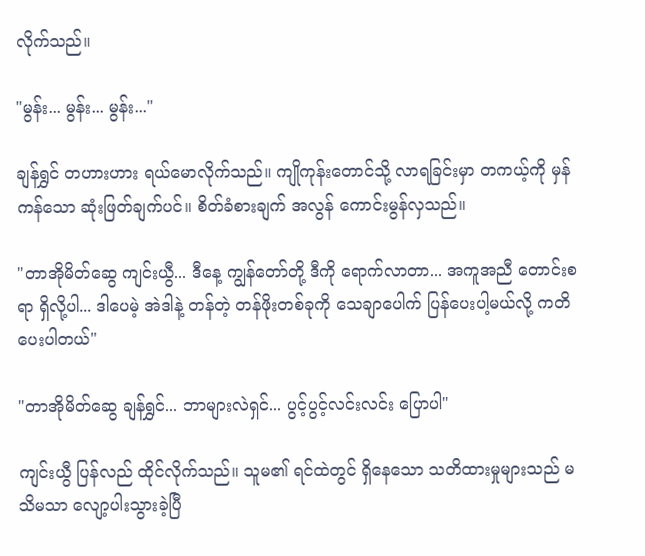လိုက်သည်။

"မွန်း... မွန်း... မွန်း..."

ချန်ရွှင် တဟားဟား ရယ်မောလိုက်သည်။ ကျိုကုန်းတောင်သို့ လာရခြင်းမှာ တကယ့်ကို မှန်ကန်သော ဆုံးဖြတ်ချက်ပင်။ စိတ်ခံစားချက် အလွန် ကောင်းမွန်လှသည်။

"တာအိုမိတ်ဆွေ ကျင်းယွီ... ဒီနေ့ ကျွန်တော်တို့ ဒီကို ရောက်လာတာ... အကူအညီ တောင်းစရာ ရှိလို့ပါ... ဒါပေမဲ့ အဲဒါနဲ့ တန်တဲ့ တန်ဖိုးတစ်ခုကို သေချာပေါက် ပြန်ပေးပါ့မယ်လို့ ကတိပေးပါတယ်"

"တာအိုမိတ်ဆွေ ချန်ရွှင်... ဘာများလဲရှင်... ပွင့်ပွင့်လင်းလင်း ပြောပါ"

ကျင်းယွီ ပြန်လည် ထိုင်လိုက်သည်။ သူမ၏ ရင်ထဲတွင် ရှိနေသော သတိထားမှုများသည် မသိမသာ လျော့ပါးသွားခဲ့ပြီ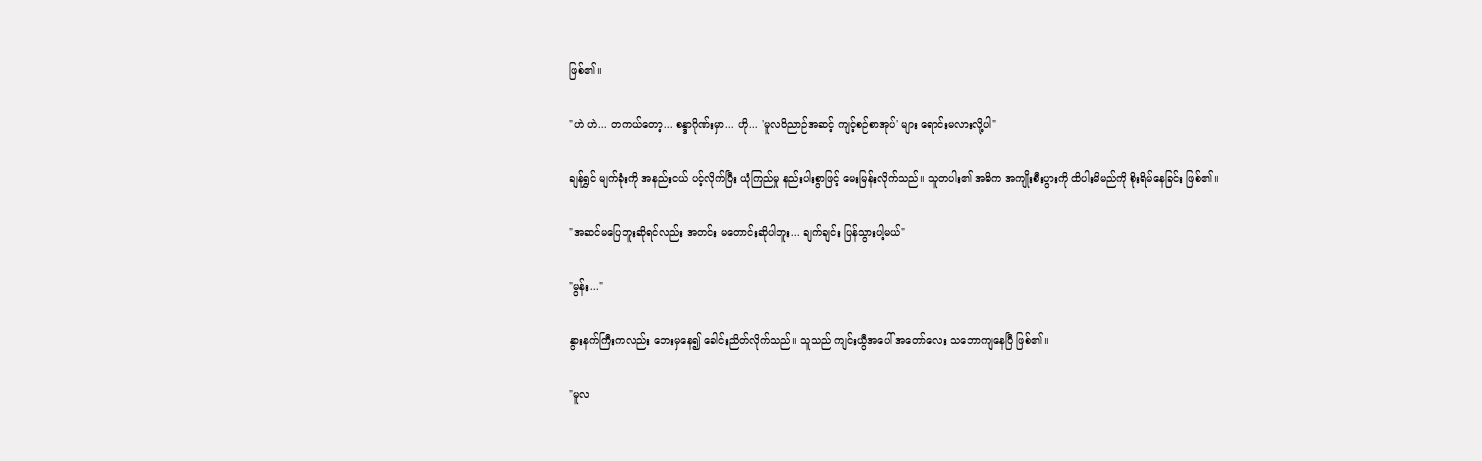ဖြစ်၏။

"ဟဲ ဟဲ... တကယ်တော့... စန္ဒာဂိုဏ်းမှာ... ဟို... 'မူလဝိညာဉ်အဆင့် ကျင့်စဉ်စာအုပ်' များ ရောင်းမလားလို့ပါ"

ချန်ရွှင် မျက်ခုံးကို အနည်းငယ် ပင့်လိုက်ပြီး ယုံကြည်မှု နည်းပါးစွာဖြင့် မေးမြန်းလိုက်သည်။ သူတပါး၏ အဓိက အကျိုးစီးပွားကို ထိပါးမိမည်ကို စိုးရိမ်နေခြင်း ဖြစ်၏။

"အဆင်မပြေဘူးဆိုရင်လည်း အတင်း မတောင်းဆိုပါဘူး... ချက်ချင်း ပြန်သွားပါ့မယ်"

"မွန်း..."

နွားနက်ကြီးကလည်း ဘေးမှနေ၍ ခေါင်းညိတ်လိုက်သည်။ သူသည် ကျင်းယွီအပေါ် အတော်လေး သဘောကျနေပြီ ဖြစ်၏။

"မူလ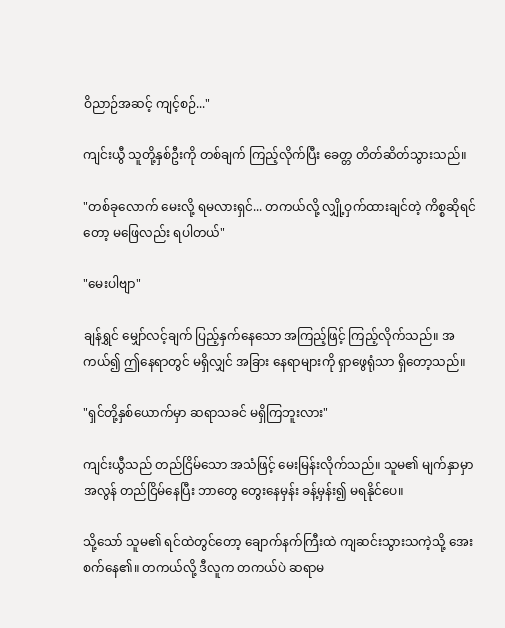ဝိညာဉ်အဆင့် ကျင့်စဉ်..."

ကျင်းယွီ သူတို့နှစ်ဦးကို တစ်ချက် ကြည့်လိုက်ပြီး ခေတ္တ တိတ်ဆိတ်သွားသည်။

"တစ်ခုလောက် မေးလို့ ရမလားရှင်... တကယ်လို့ လျှို့ဝှက်ထားချင်တဲ့ ကိစ္စဆိုရင်တော့ မဖြေလည်း ရပါတယ်"

"မေးပါဗျာ"

ချန်ရွှင် မျှော်လင့်ချက် ပြည့်နှက်နေသော အကြည့်ဖြင့် ကြည့်လိုက်သည်။ အကယ်၍ ဤနေရာတွင် မရှိလျှင် အခြား နေရာများကို ရှာဖွေရုံသာ ရှိတော့သည်။

"ရှင်တို့နှစ်ယောက်မှာ ဆရာသခင် မရှိကြဘူးလား"

ကျင်းယွီသည် တည်ငြိမ်သော အသံဖြင့် မေးမြန်းလိုက်သည်။ သူမ၏ မျက်နှာမှာ အလွန် တည်ငြိမ်နေပြီး ဘာတွေ တွေးနေမှန်း ခန့်မှန်း၍ မရနိုင်ပေ။

သို့သော် သူမ၏ ရင်ထဲတွင်တော့ ချောက်နက်ကြီးထဲ ကျဆင်းသွားသကဲ့သို့ အေးစက်နေ၏။ တကယ်လို့ ဒီလူက တကယ်ပဲ ဆရာမ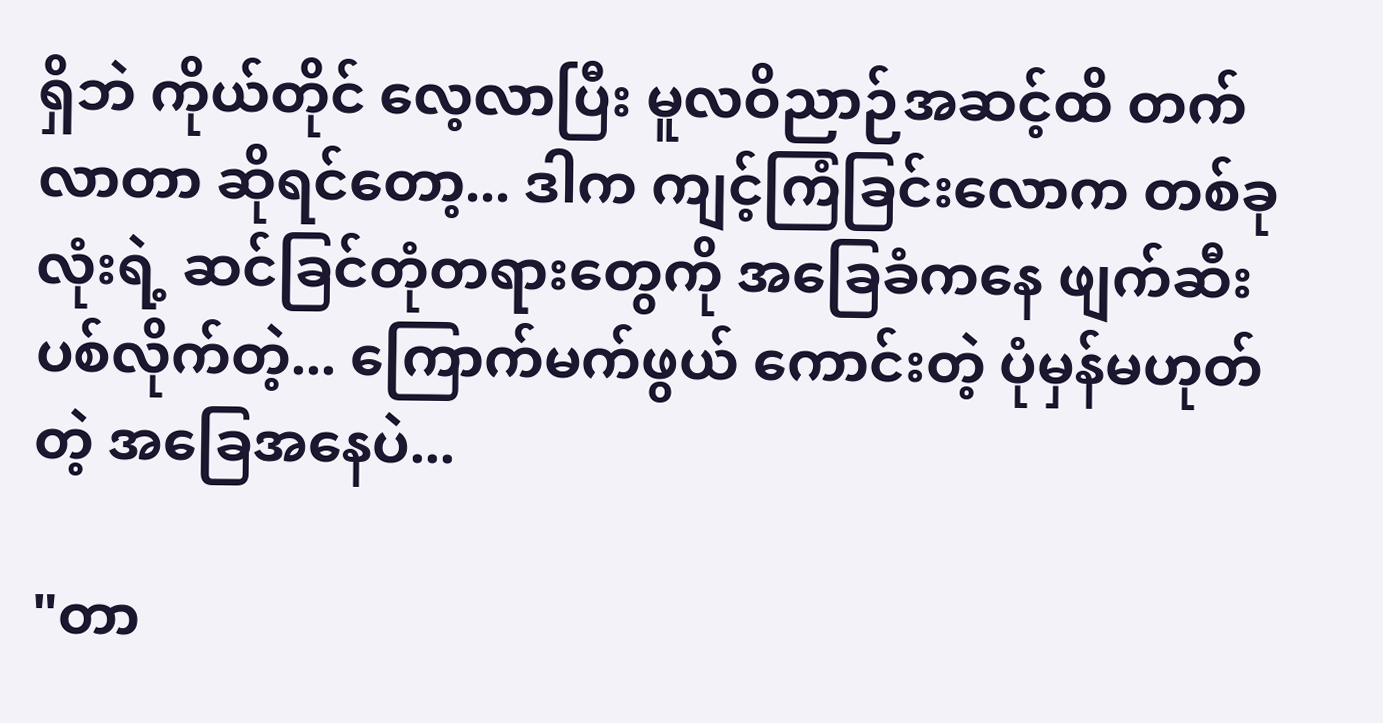ရှိဘဲ ကိုယ်တိုင် လေ့လာပြီး မူလဝိညာဉ်အဆင့်ထိ တက်လာတာ ဆိုရင်တော့... ဒါက ကျင့်ကြံခြင်းလောက တစ်ခုလုံးရဲ့ ဆင်ခြင်တုံတရားတွေကို အခြေခံကနေ ဖျက်ဆီးပစ်လိုက်တဲ့... ကြောက်မက်ဖွယ် ကောင်းတဲ့ ပုံမှန်မဟုတ်တဲ့ အခြေအနေပဲ...

"တာ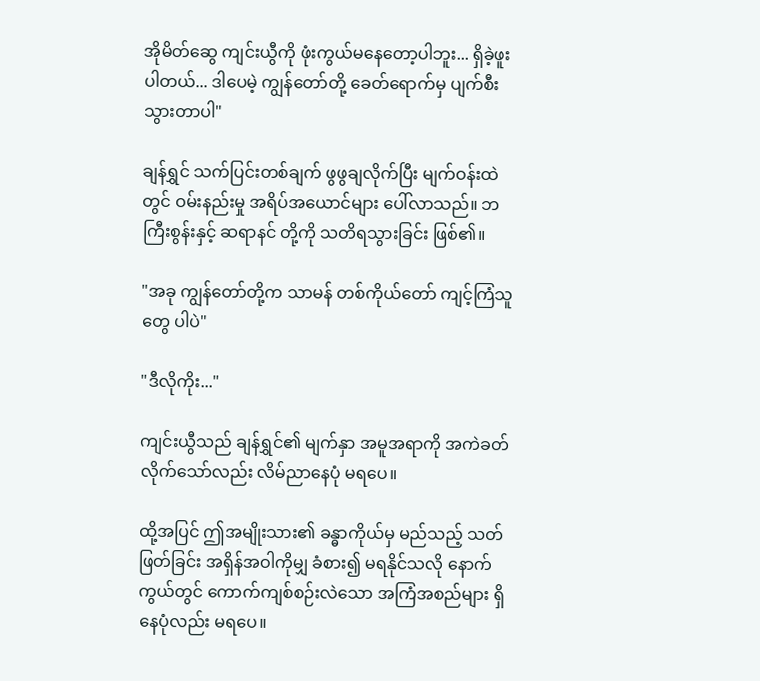အိုမိတ်ဆွေ ကျင်းယွီကို ဖုံးကွယ်မနေတော့ပါဘူး... ရှိခဲ့ဖူးပါတယ်... ဒါပေမဲ့ ကျွန်တော်တို့ ခေတ်ရောက်မှ ပျက်စီးသွားတာပါ"

ချန်ရွှင် သက်ပြင်းတစ်ချက် ဖွဖွချလိုက်ပြီး မျက်ဝန်းထဲတွင် ဝမ်းနည်းမှု အရိပ်အယောင်များ ပေါ်လာသည်။ ဘကြီးစွန်းနှင့် ဆရာနင် တို့ကို သတိရသွားခြင်း ဖြစ်၏။

"အခု ကျွန်တော်တို့က သာမန် တစ်ကိုယ်တော် ကျင့်ကြံသူတွေ ပါပဲ"

"ဒီလိုကိုး..."

ကျင်းယွီသည် ချန်ရွှင်၏ မျက်နှာ အမူအရာကို အကဲခတ်လိုက်သော်လည်း လိမ်ညာနေပုံ မရပေ။

ထို့အပြင် ဤအမျိုးသား၏ ခန္ဓာကိုယ်မှ မည်သည့် သတ်ဖြတ်ခြင်း အရှိန်အဝါကိုမျှ ခံစား၍ မရနိုင်သလို နောက်ကွယ်တွင် ကောက်ကျစ်စဉ်းလဲသော အကြံအစည်များ ရှိနေပုံလည်း မရပေ။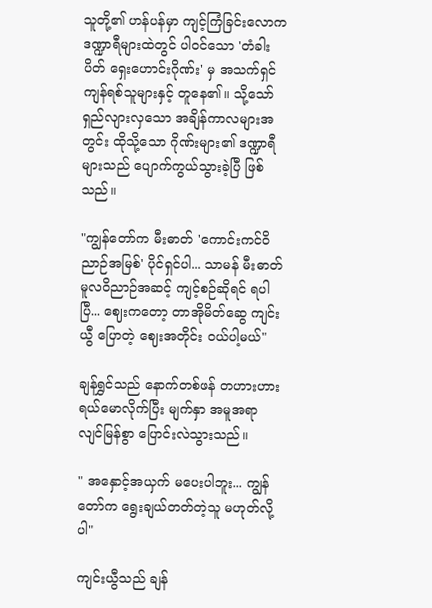သူတို့၏ ဟန်ပန်မှာ ကျင့်ကြံခြင်းလောက ဒဏ္ဍာရီများထဲတွင် ပါဝင်သော 'တံခါးပိတ် ရှေးဟောင်းဂိုဏ်း' မှ အသက်ရှင်ကျန်ရစ်သူများနှင့် တူနေ၏။ သို့သော် ရှည်လျားလှသော အချိန်ကာလများအတွင်း ထိုသို့သော ဂိုဏ်းများ၏ ဒဏ္ဍာရီများသည် ပျောက်ကွယ်သွားခဲ့ပြီ ဖြစ်သည်။

"ကျွန်တော်က မီးဓာတ် 'ကောင်းကင်ဝိညာဉ်အမြစ်' ပိုင်ရှင်ပါ... သာမန် မီးဓာတ် မူလဝိညာဉ်အဆင့် ကျင့်စဉ်ဆိုရင် ရပါပြီ... ဈေးကတော့ တာအိုမိတ်ဆွေ ကျင်းယွီ ပြောတဲ့ ဈေးအတိုင်း ဝယ်ပါ့မယ်"

ချန်ရွှင်သည် နောက်တစ်ဖန် တဟားဟား ရယ်မောလိုက်ပြီး မျက်နှာ အမူအရာ လျင်မြန်စွာ ပြောင်းလဲသွားသည်။

" အနှောင့်အယှက် မပေးပါဘူး... ကျွန်တော်က ရွေးချယ်တတ်တဲ့သူ မဟုတ်လို့ပါ"

ကျင်းယွီသည် ချန်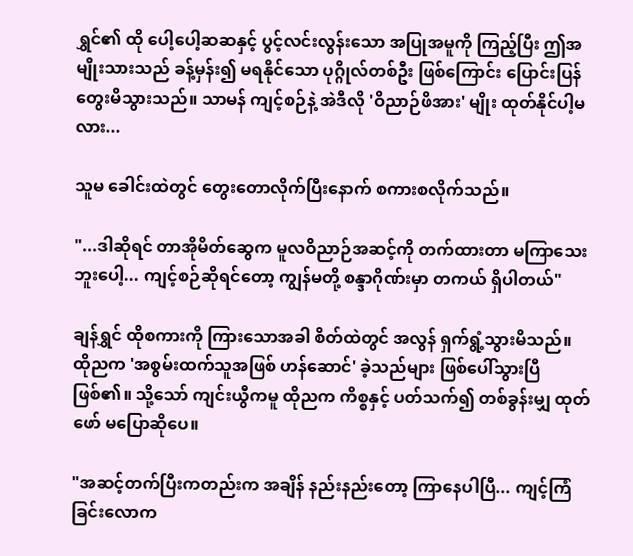ရွှင်၏ ထို ပေါ့ပေါ့ဆဆနှင့် ပွင့်လင်းလွန်းသော အပြုအမူကို ကြည့်ပြီး ဤအမျိုးသားသည် ခန့်မှန်း၍ မရနိုင်သော ပုဂ္ဂိုလ်တစ်ဦး ဖြစ်ကြောင်း ပြောင်းပြန် တွေးမိသွားသည်။ သာမန် ကျင့်စဉ်နဲ့ အဲဒီလို 'ဝိညာဉ်ဖိအား' မျိုး ထုတ်နိုင်ပါ့မလား...

သူမ ခေါင်းထဲတွင် တွေးတောလိုက်ပြီးနောက် စကားစလိုက်သည်။

"...ဒါဆိုရင် တာအိုမိတ်ဆွေက မူလဝိညာဉ်အဆင့်ကို တက်ထားတာ မကြာသေးဘူးပေါ့... ကျင့်စဉ်ဆိုရင်တော့ ကျွန်မတို့ စန္ဒာဂိုဏ်းမှာ တကယ် ရှိပါတယ်"

ချန်ရွှင် ထိုစကားကို ကြားသောအခါ စိတ်ထဲတွင် အလွန် ရှက်ရွံ့သွားမိသည်။ ထိုညက 'အစွမ်းထက်သူအဖြစ် ဟန်ဆောင်' ခဲ့သည်များ ဖြစ်ပေါ်သွားပြီ ဖြစ်၏။ သို့သော် ကျင်းယွီကမူ ထိုညက ကိစ္စနှင့် ပတ်သက်၍ တစ်ခွန်းမျှ ထုတ်ဖော် မပြောဆိုပေ။

"အဆင့်တက်ပြီးကတည်းက အချိန် နည်းနည်းတော့ ကြာနေပါပြီ... ကျင့်ကြံခြင်းလောက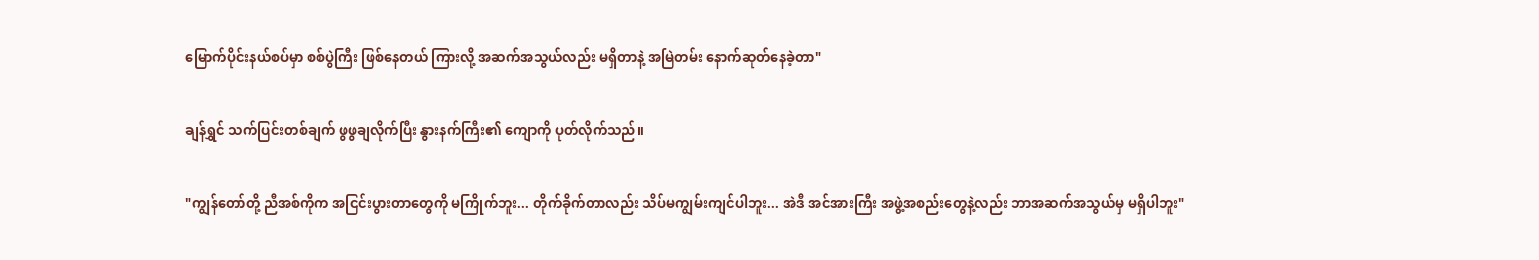မြောက်ပိုင်းနယ်စပ်မှာ စစ်ပွဲကြီး ဖြစ်နေတယ် ကြားလို့ အဆက်အသွယ်လည်း မရှိတာနဲ့ အမြဲတမ်း နောက်ဆုတ်နေခဲ့တာ"

ချန်ရွှင် သက်ပြင်းတစ်ချက် ဖွဖွချလိုက်ပြီး နွားနက်ကြီး၏ ကျောကို ပုတ်လိုက်သည်။

"ကျွန်တော်တို့ ညီအစ်ကိုက အငြင်းပွားတာတွေကို မကြိုက်ဘူး... တိုက်ခိုက်တာလည်း သိပ်မကျွမ်းကျင်ပါဘူး... အဲဒီ အင်အားကြီး အဖွဲ့အစည်းတွေနဲ့လည်း ဘာအဆက်အသွယ်မှ မရှိပါဘူး"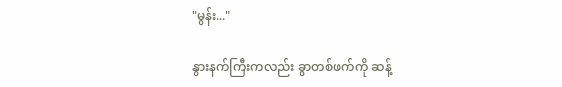"မွန်း..."

နွားနက်ကြီးကလည်း ခွာတစ်ဖက်ကို ဆန့်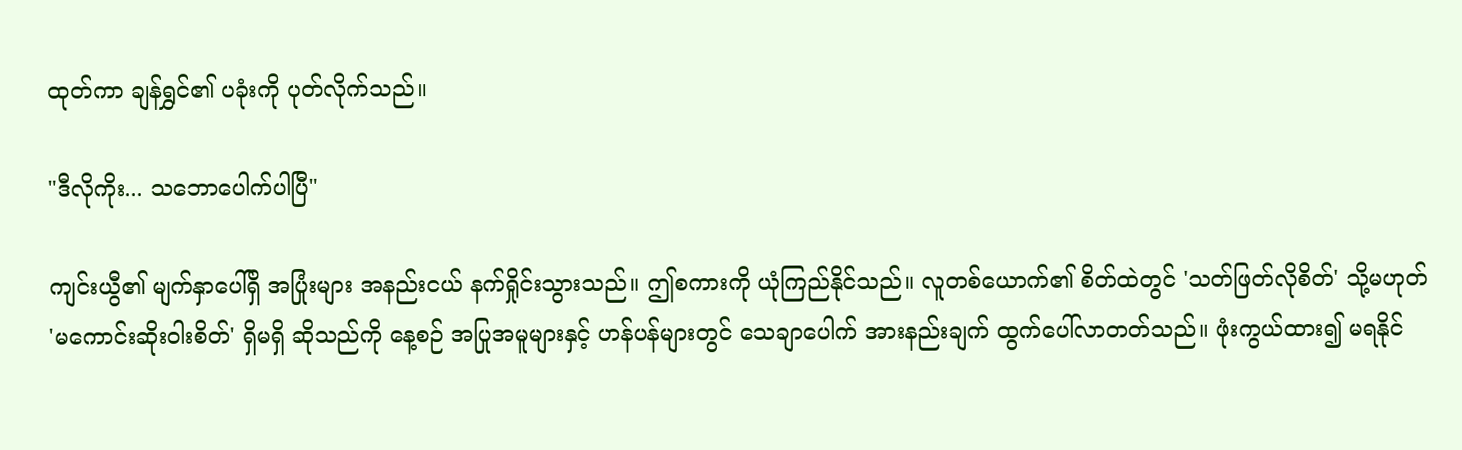ထုတ်ကာ ချန်ရွှင်၏ ပခုံးကို ပုတ်လိုက်သည်။

"ဒီလိုကိုး... သဘောပေါက်ပါပြီ"

ကျင်းယွီ၏ မျက်နှာပေါ်ရှိ အပြုံးများ အနည်းငယ် နက်ရှိုင်းသွားသည်။ ဤစကားကို ယုံကြည်နိုင်သည်။ လူတစ်ယောက်၏ စိတ်ထဲတွင် 'သတ်ဖြတ်လိုစိတ်' သို့မဟုတ် 'မကောင်းဆိုးဝါးစိတ်' ရှိမရှိ ဆိုသည်ကို နေ့စဉ် အပြုအမူများနှင့် ဟန်ပန်များတွင် သေချာပေါက် အားနည်းချက် ထွက်ပေါ်လာတတ်သည်။ ဖုံးကွယ်ထား၍ မရနိုင်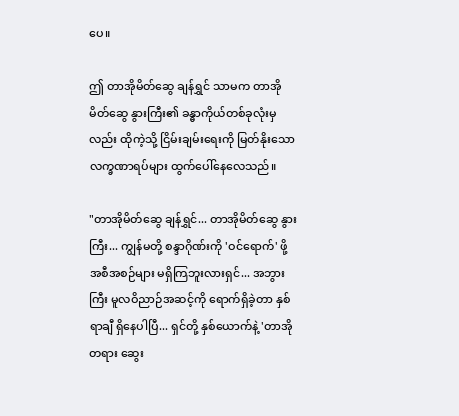ပေ။

ဤ တာအိုမိတ်ဆွေ ချန်ရွှင် သာမက တာအိုမိတ်ဆွေ နွားကြီး၏ ခန္ဓာကိုယ်တစ်ခုလုံးမှလည်း ထိုကဲ့သို့ ငြိမ်းချမ်းရေးကို မြတ်နိုးသော လက္ခဏာရပ်များ ထွက်ပေါ်နေလေသည်။

"တာအိုမိတ်ဆွေ ချန်ရွှင်... တာအိုမိတ်ဆွေ နွားကြီး... ကျွန်မတို့ စန္ဒာဂိုဏ်းကို 'ဝင်ရောက်' ဖို့ အစီအစဉ်များ မရှိကြဘူးလားရှင်... အဘွားကြီး မူလဝိညာဉ်အဆင့်ကို ရောက်ရှိခဲ့တာ နှစ်ရာချီ ရှိနေပါပြီ... ရှင်တို့ နှစ်ယောက်နဲ့ 'တာအို တရား ဆွေး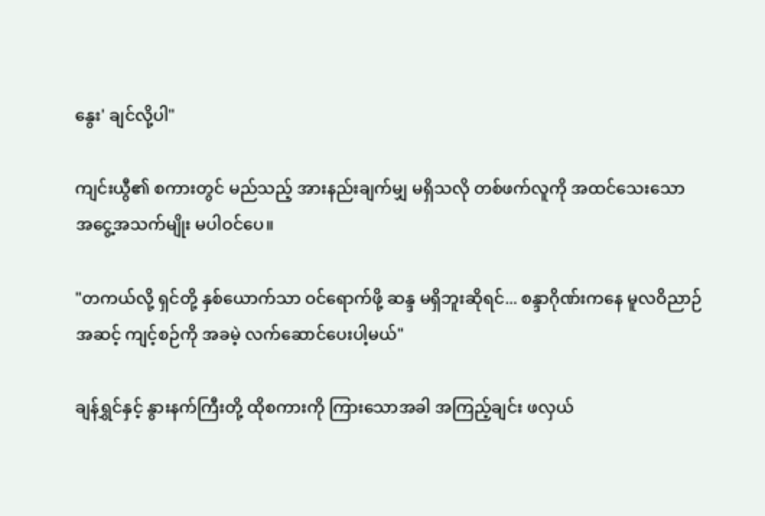နွေး' ချင်လို့ပါ"

ကျင်းယွီ၏ စကားတွင် မည်သည့် အားနည်းချက်မျှ မရှိသလို တစ်ဖက်လူကို အထင်သေးသော အငွေ့အသက်မျိုး မပါဝင်ပေ။

"တကယ်လို့ ရှင်တို့ နှစ်ယောက်သာ ဝင်ရောက်ဖို့ ဆန္ဒ မရှိဘူးဆိုရင်... စန္ဒာဂိုဏ်းကနေ မူလဝိညာဉ်အဆင့် ကျင့်စဉ်ကို အခမဲ့ လက်ဆောင်ပေးပါ့မယ်"

ချန်ရွှင်နှင့် နွားနက်ကြီးတို့ ထိုစကားကို ကြားသောအခါ အကြည့်ချင်း ဖလှယ်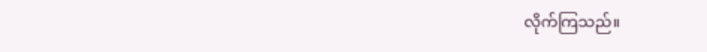လိုက်ကြသည်။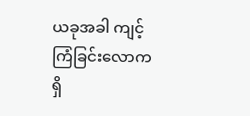ယခုအခါ ကျင့်ကြံခြင်းလောကရှိ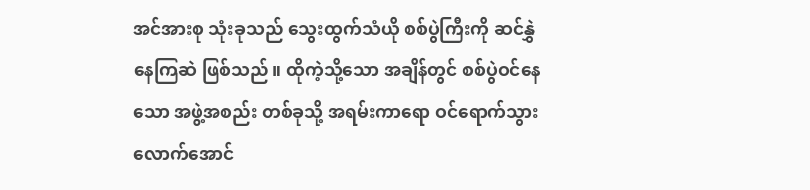အင်အားစု သုံးခုသည် သွေးထွက်သံယို စစ်ပွဲကြီးကို ဆင်နွှဲနေကြဆဲ ဖြစ်သည်။ ထိုကဲ့သို့သော အချိန်တွင် စစ်ပွဲဝင်နေသော အဖွဲ့အစည်း တစ်ခုသို့ အရမ်းကာရော ဝင်ရောက်သွားလောက်အောင်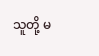သူတို့ မ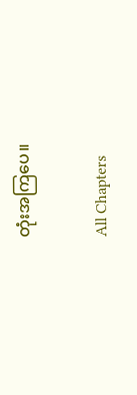တုံးအကြပေ။

All Chapters